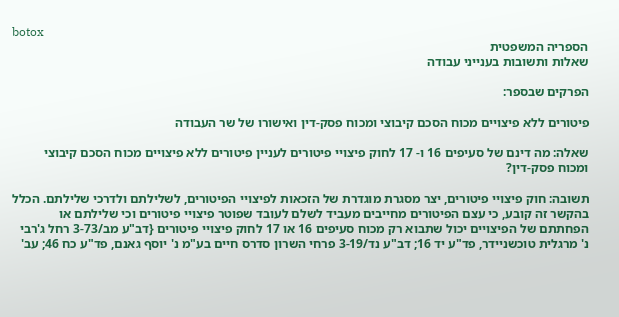botox
הספריה המשפטית
שאלות ותשובות בענייני עבודה

הפרקים שבספר:

פיטורים ללא פיצויים מכוח הסכם קיבוצי ומכוח פסק-דין ואישורו של שר העבודה

שאלה: מה דינם של סעיפים 16 ו- 17 לחוק פיצויי פיטורים לעניין פיטורים ללא פיצויים מכוח הסכם קיבוצי ומכוח פסק-דין?

תשובה: חוק פיצויי פיטורים, יצר מסגרת מוגדרת של הזכאות לפיצויי הפיטורים, לשלילתם ולדרכי שלילתם. הכלל בהקשר זה קובע, כי עצם הפיטורים מחייבים מעביד לשלם לעובד שפוטר פיצויי פיטורים וכי שלילתם או הפחתתם של הפיצויים יכול שתבוא רק מכוח סעיפים 16 או 17 לחוק פיצויי פיטורים {דב"ע מב/3-73 רחל ג'רבי נ' מרגלית טוכשניידר, פד"ע יד 16; דב"ע נד/3-19 פרחי השרון סדרס חיים בע"מ נ' יוסף גאנם, פד"ע כח 46; עב'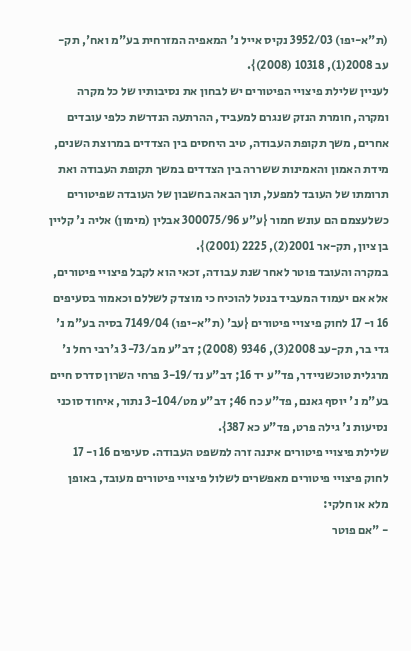(ת"א-יפו) 3952/03 נקיס אייל נ' המאפיה המזרחית בע"מ ואח', תק-עב 2008(1), 10318 (2008)}.
לעניין שלילת פיצויי הפיטורים יש לבחון את נסיבותיו של כל מקרה ומקרה, חומרת הנזק שנגרם למעביד, ההרתעה הנדרשת כלפי עובדים אחרים, משך תקופת העבודה, טיב היחסים בין הצדדים במרוצת השנים, מידת האמון והאמינות ששררה בין הצדדים במשך תקופת העבודה ואת תרומתו של העובד למפעל, תוך הבאה בחשבון של העובדה שפיטורים כשלעצמם הם עונש חמור {ע"ע 300075/96 אבלין (מימון) אליה נ' קליין בן ציון, תק-אר 2001(2), 2225 (2001)}.
במקרה והעובד פוטר לאחר שנת עבודה, זכאי הוא לקבל פיצויי פיטורים, אלא אם יעמוד המעביד בנטל להוכיח כי מוצדק לשללם וכאמור בסעיפים 16 ו- 17 לחוק פיצויי פיטורים {עב' (ת"א-יפו) 7149/04 בסיה בע"מ נ' גדי בר, תק-עב 2008(3), 9346 (2008); דב"ע מב/3-73 ג'רבי רחל נ' מרגלית טוכשניידר, פד"ע יד 16; דב"ע נד/3-19 פרחי השרון סדרס חיים בע"מ נ' יוסף גאנם, פד"ע כח 46; דב"ע מט/3-104 נתור, איחוד סוכני נסיעות נ' גילה פרט, פד"ע כא 387}.
שלילת פיצויי פיטורים איננה זרה למשפט העבודה. סעיפים 16 ו- 17 לחוק פיצויי פיטורים מאפשרים לשלול פיצויי פיטורים מעובד, באופן מלא או חלקי:
- "אם פוטר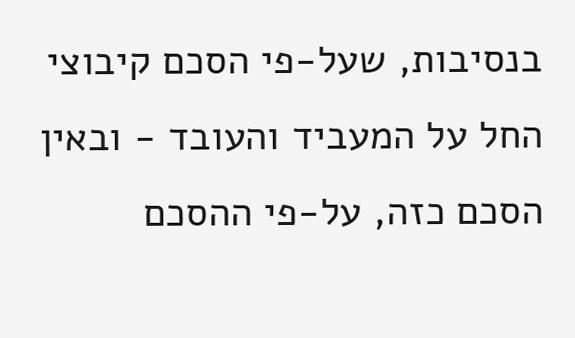בנסיבות, שעל-פי הסכם קיבוצי החל על המעביד והעובד - ובאין הסכם כזה, על-פי ההסכם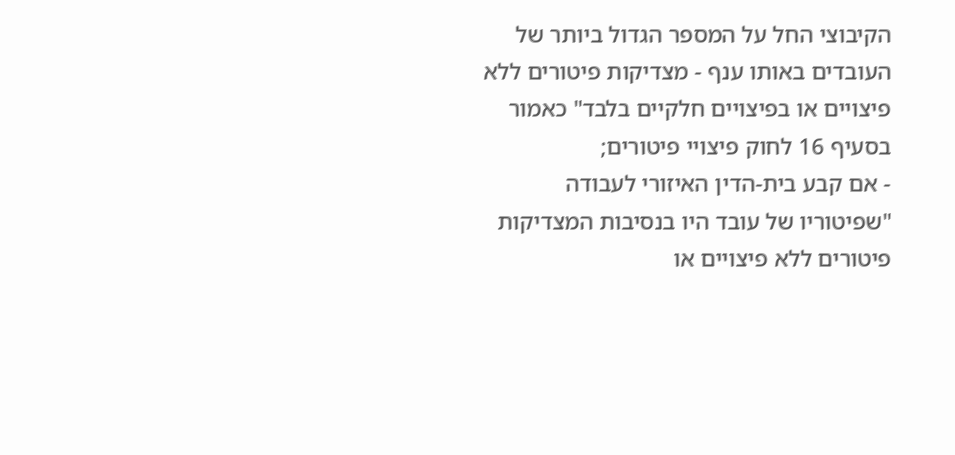הקיבוצי החל על המספר הגדול ביותר של העובדים באותו ענף - מצדיקות פיטורים ללא פיצויים או בפיצויים חלקיים בלבד" כאמור בסעיף 16 לחוק פיצויי פיטורים;
- אם קבע בית-הדין האיזורי לעבודה "שפיטוריו של עובד היו בנסיבות המצדיקות פיטורים ללא פיצויים או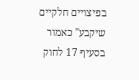בפיצויים חלקיים שיקבע" כאמור בסעיף 17 לחוק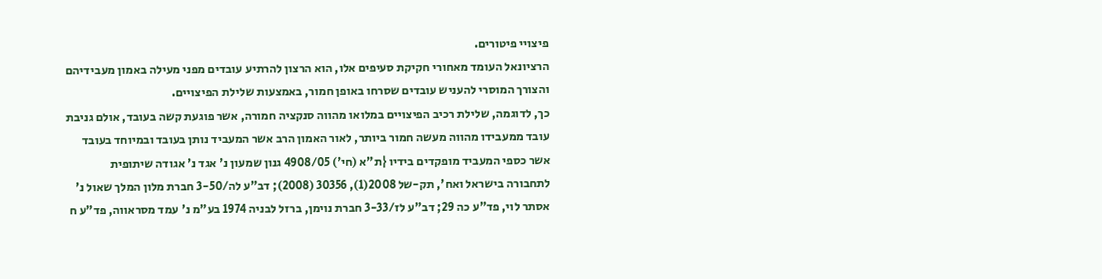פיצויי פיטורים.
הרציונאל העומד מאחורי חקיקת סעיפים אלו, הוא הרצון להרתיע עובדים מפני מעילה באמון מעבידיהם והצורך המוסרי להעניש עובדים שסרחו באופן חמור, באמצעות שלילת הפיצויים.
כך, לדוגמה, שלילת רכיב הפיצויים במלואו מהווה סנקציה חמורה, אשר פוגעת קשה בעובד, אולם גניבת עובד ממעבידו מהווה מעשה חמור ביותר, לאור האמון הרב אשר המעביד נותן בעובד ובמיוחד בעובד אשר כספי המעביד מופקדים בידיו {ת"א (חי') 4908/05 גנון שמעון נ' אגד נ' אגודה שיתופית לתחבורה בישראל ואח', תק-של 2008(1), 30356 (2008); דב"ע לה/3-50 חברת מלון המלך שאול נ' אסתר לוי, פד"ע כה 29; דב"ע לז/3-33 חברת נוימן, ברזל לבניה 1974 בע"מ נ' עמד מסראווה, פד"ע ח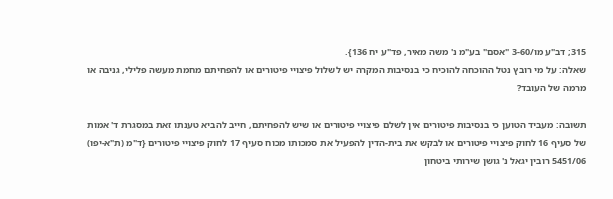315; דב"ע מו/3-60 "אסם" בע"מ נ' משה מאיר, פד"ע יח 136}.
שאלה: על מי רובץ נטל ההוכחה להוכיח כי בנסיבות המקרה יש לשלול פיצויי פיטורים או להפחיתם מחמת מעשה פלילי, גניבה או מרמה של העובד?

תשובה: מעביד הטוען כי בנסיבות פיטורים אין לשלם פיצויי פיטורים או שיש להפחיתם, חייב להביא טענתו זאת במסגרת ד' אמות של סעיף 16 לחוק פיצויי פיטורים או לבקש את בית-הדין להפעיל את סמכותו מכוח סעיף 17 לחוק פיצויי פיטורים {ד"מ (ת"א-יפו) 5451/06 רובין יגאל נ' גושן שירותי ביטחון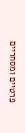פרטיים ומסחריים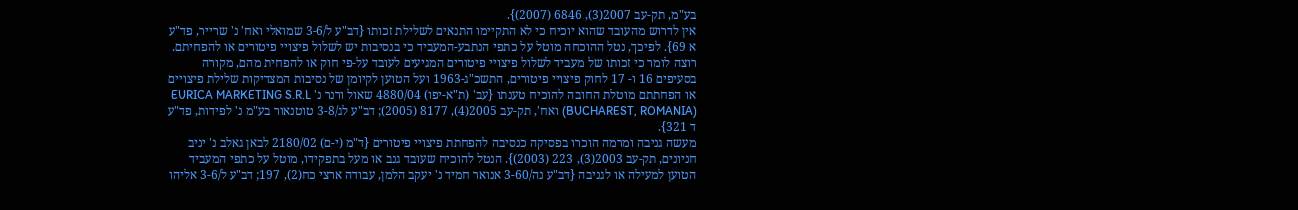בע"מ, תק-עב 2007(3), 6846 (2007)}.
אין לדרוש מהעובד שהוא יוכיח כי לא התקיימו התנאים לשלילת זכותו {דב"ע ל/3-6 שמואלי ואח' נ' שרייר, פד"ע א 69}. לפיכך, נטל ההוכחה מוטל על כתפי הנתבע-המעביד כי בנסיבות יש לשלול פיצויי פיטורים או להפחיתם. רוצה לומר כי זכותו של מעביד לשלול פיצויי פיטורים המגיעים לעובד על-פי חוק או להפחית מהם, מקורה בסעיפים 16 ו- 17 לחוק פיצויי פיטורים, התשכ"ג-1963 ועל הטוען לקיומן של נסיבות המצדיקות שלילת פיצויים או הפחתתם מוטלת החובה להוכיח טענתו {עב' (ת"א-יפו) 4880/04 שאול ורנר נ' EURICA MARKETING S.R.L (BUCHAREST, ROMANIA) ואח', תק-עב 2005(4), 8177 (2005); דב"ע לג/3-8 טוטנאור בע"מ נ' לפידות, פד"ע ד 321}.
מעשה גניבה ומרמה הוכרו בפסיקה כנסיבה להפחתת פיצויי פיטורים {ד"מ (י-ם) 2180/02 לבאן גאלב נ' יניב חניונים, תק-עב 2003(3), 223 (2003)}. הנטל להוכיח שעובד גנב או מעל בתפקידו, מוטל על כתפי המעביד הטוען למעילה או לגניבה {דב"ע נה/3-60 אנואר חמיד נ' יעקב הלמן, עבודה ארצי כח(2), 197; דב"ע ל/3-6 אליהו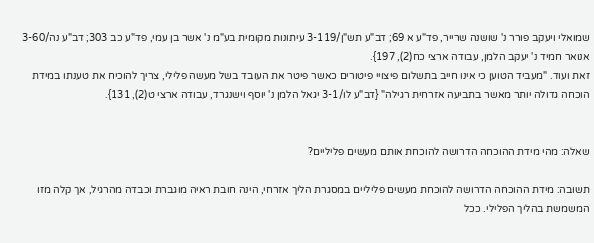שמואלי ויעקב פורר נ' שושנה שרייר, פד"ע א 69; דב"ע תש"ן/3-119 עיתונות מקומית בע"מ נ' אשר בן עמי, פד"ע כב 303; דב"ע נה/3-60 אנואר חמיד נ' יעקב הלמן, עבודה ארצי כח(2), 197}.
זאת ועוד. "מעביד הטוען כי אינו חייב בתשלום פיצויי פיטורים כאשר פיטר את העובד בשל מעשה פלילי, צריך להוכיח את טענתו במידת הוכחה גדולה יותר מאשר בתביעה אזרחית רגילה" {דב"ע לו/3-1 יגאל הלמן נ' יוסף וישנגרד, עבודה ארצי ט(2), 131}.


שאלה: מהי מידת ההוכחה הדרושה להוכחת אותם מעשים פליליים?

תשובה: מידת ההוכחה הדרושה להוכחת מעשים פליליים במסגרת הליך אזרחי, הינה חובת ראיה מוגברת וכבדה מהרגיל, אך קלה מזו המשמשת בהליך הפלילי. ככל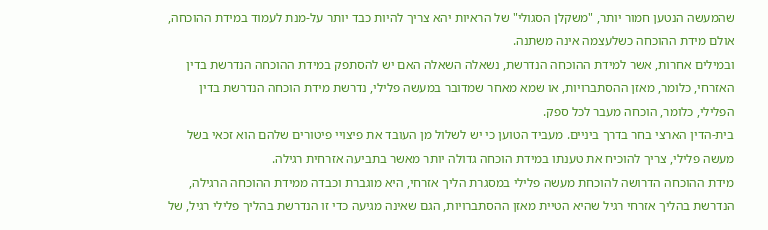שהמעשה הנטען חמור יותר, "משקלן הסגולי" של הראיות יהא צריך להיות כבד יותר על-מנת לעמוד במידת ההוכחה, אולם מידת ההוכחה כשלעצמה אינה משתנה.
ובמילים אחרות, אשר למידת ההוכחה הנדרשת, נשאלה השאלה האם יש להסתפק במידת ההוכחה הנדרשת בדין האזרחי, כלומר, מאזן ההסתברויות, או שמא מאחר שמדובר במעשה פלילי, נדרשת מידת הוכחה הנדרשת בדין הפלילי, כלומר, הוכחה מעבר לכל ספק.
בית-הדין הארצי בחר בדרך ביניים. מעביד הטוען כי יש לשלול מן העובד את פיצויי פיטורים שלהם הוא זכאי בשל מעשה פלילי, צריך להוכיח את טענתו במידת הוכחה גדולה יותר מאשר בתביעה אזרחית רגילה.
מידת ההוכחה הדרושה להוכחת מעשה פלילי במסגרת הליך אזרחי, היא מוגברת וכבדה ממידת ההוכחה הרגילה, הנדרשת בהליך אזרחי רגיל שהיא הטיית מאזן ההסתברויות, הגם שאינה מגיעה כדי זו הנדרשת בהליך פלילי רגיל, של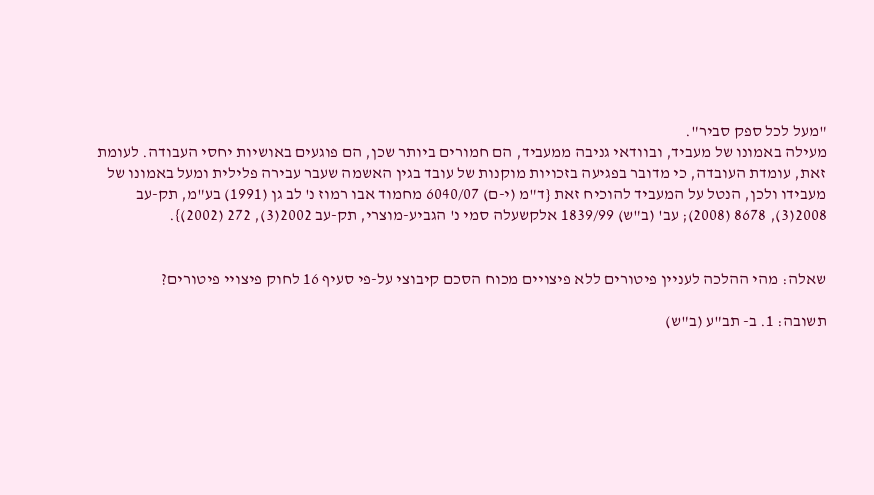"מעל לכל ספק סביר".
מעילה באמונו של מעביד, ובוודאי גניבה ממעביד, הם חמורים ביותר שכן, הם פוגעים באושיות יחסי העבודה. לעומת זאת, עומדת העובדה, כי מדובר בפגיעה בזכויות מוקנות של עובד בגין האשמה שעבר עבירה פלילית ומעל באמונו של מעבידו ולכן, הנטל על המעביד להוכיח זאת {ד"מ (י-ם) 6040/07 מחמוד אבו רמוז נ' לב גן (1991) בע"מ, תק-עב 2008(3), 8678 (2008); עב' (ב"ש) 1839/99 אלקשעלה סמי נ' הגביע-מוצרי, תק-עב 2002(3), 272 (2002)}.


שאלה: מהי ההלכה לעניין פיטורים ללא פיצויים מכוח הסכם קיבוצי על-פי סעיף 16 לחוק פיצויי פיטורים?

תשובה: 1. ב- תב"ע (ב"ש)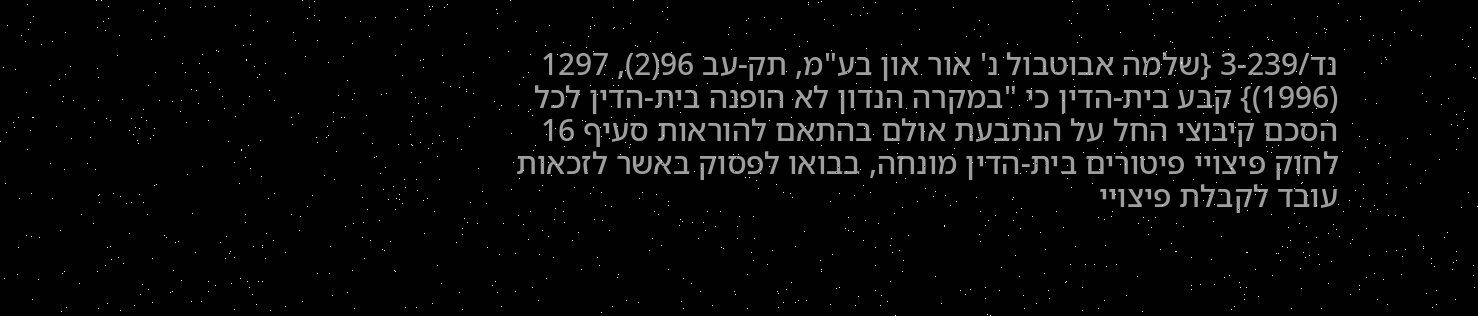נד/3-239 {שלמה אבוטבול נ' אור און בע"מ, תק-עב 96(2), 1297 (1996)} קבע בית-הדין כי "במקרה הנדון לא הופנה בית-הדין לכל הסכם קיבוצי החל על הנתבעת אולם בהתאם להוראות סעיף 16 לחוק פיצויי פיטורים בית-הדין מונחה, בבואו לפסוק באשר לזכאות עובד לקבלת פיצויי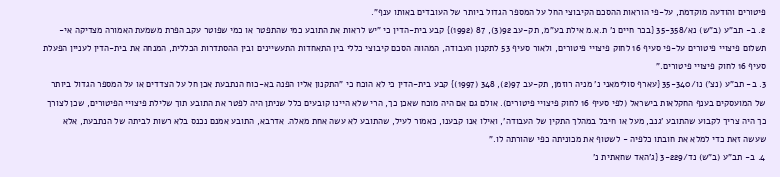פיטורים והודעה מוקדמת, על-פי הוראות ההסכם הקיבוצי החל על המספר הגדול ביותר של העובדים באותו ענף".
2. ב- תב"ע (ב"ש) נא/35-358 {בכר חיים נ' ת.א.מ אילת בע"מ, תק-עב 92(3), 87 (1992)} קבע בית-הדין כי "יש לראות את התובע כמי שהתפטר או כמי שפוטר עקב הפרת משמעת האמורה מצדיקה אי-תשלום פיצויי פיטורים על-פי סעיף 16 לחוק פיצויי פיטורים, ולאור סעיף 53 לתקנון העבודה, המהווה הסכם קיבוצי כללי בין התאחדות התעשיינים ובין ההסתדרות הכללית, המנחה את בית-הדין לעניין הפעלת סעיף 16 לחוק פיצויי פיטורים."
3. ב- תב"ע (נצ') נו/35-340 {עארף סולימאני נ' מניה רוזמן, תק-עב 97(2), 348 (1997)} קבע בית-הדין כי לא הוכח כי "התקנון אליו הפנה בא-כוח הנתבעת אכן חל על הצדדים או על המספר הגדול ביותר של המועסקים בענף החקלאות בישראל (לפי סעיף 16 לחוק פיצויי פיטורים). אולם גם אם היה מוכח שאכן כך, הרי שלא היינו קובעים כלל שניתן היה לפטר את התובע תוך שלילת פיצויי הפיטורים, שכן לצורך כך היה צריך לקבוע שהתובע 'גנב, מעל או חיבל במהלך התקין של העבודה', ואילו אנו קבענו, כאמור לעיל, שהתובע לא עשה אחת מאלה. אדרבא, התובע אמנם נכנס בלא רשות לביתה של הנתבעת, אלא שעשה זאת כדי למלא את חובתו כלפיה - לשטוף את מכוניתה כפי שהורתה לו."
4. ב- תב"ע (ב"ש) נד/3-229 {ג'האד שחאתית נ'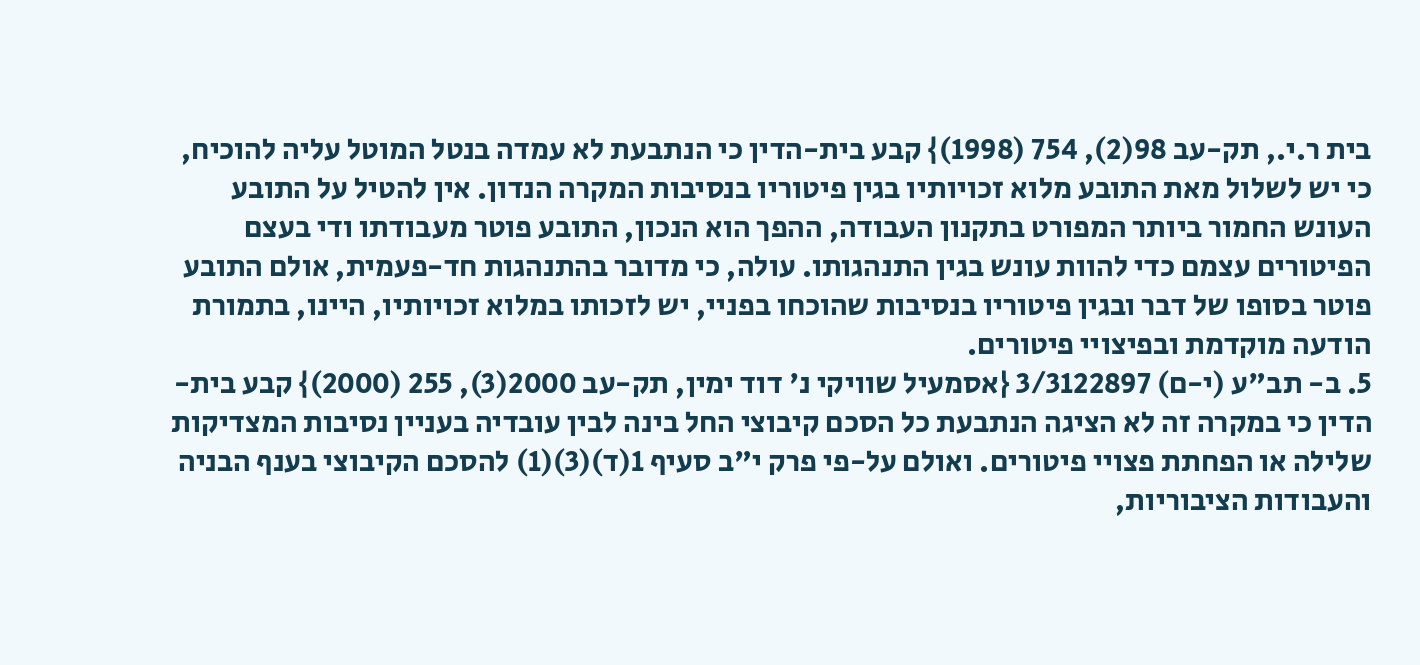בית ר.י., תק-עב 98(2), 754 (1998)} קבע בית-הדין כי הנתבעת לא עמדה בנטל המוטל עליה להוכיח, כי יש לשלול מאת התובע מלוא זכויותיו בגין פיטוריו בנסיבות המקרה הנדון. אין להטיל על התובע העונש החמור ביותר המפורט בתקנון העבודה, ההפך הוא הנכון, התובע פוטר מעבודתו ודי בעצם הפיטורים עצמם כדי להוות עונש בגין התנהגותו. עולה, כי מדובר בהתנהגות חד-פעמית, אולם התובע פוטר בסופו של דבר ובגין פיטוריו בנסיבות שהוכחו בפניי, יש לזכותו במלוא זכויותיו, היינו, בתמורת הודעה מוקדמת ובפיצויי פיטורים.
5. ב- תב"ע (י-ם) 3/3122897 {אסמעיל שוויקי נ' דוד ימין, תק-עב 2000(3), 255 (2000)} קבע בית-הדין כי במקרה זה לא הציגה הנתבעת כל הסכם קיבוצי החל בינה לבין עובדיה בעניין נסיבות המצדיקות שלילה או הפחתת פצויי פיטורים. ואולם על-פי פרק י"ב סעיף 1(ד)(3)(1) להסכם הקיבוצי בענף הבניה והעבודות הציבוריות,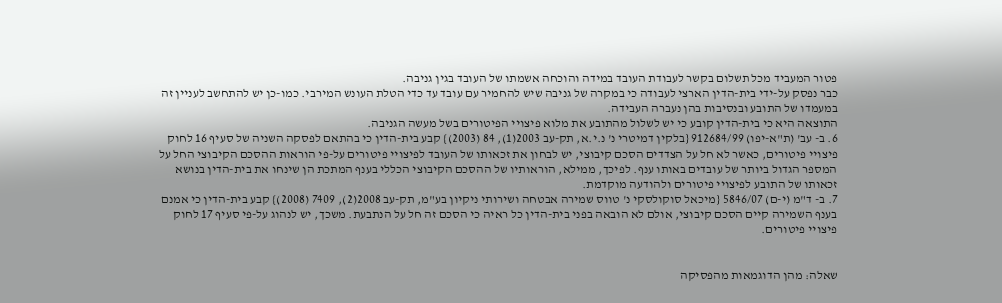פטור המעביד מכל תשלום בקשר לעבודת העובד במידה והוכחה אשמתו של העובד בגין גניבה.
כבר נפסק על-ידי בית-הדין הארצי לעבודה כי במקרה של גניבה שיש להחמיר עם עובד עד כדי הטלת העונש המירבי. כמו-כן יש להתחשב לעניין זה במעמדו של התובע ובנסיבות בהן נעברה העבידה.
התוצאה היא כי בית-הדין קובע כי יש לשלול מהתובע את מלוא פיצויי הפיטורים בשל מעשה הגניבה.
6. ב- עב' (ת"א-יפו) 912684/99 {בלקין דמיטרי נ' נ.י.א, תק-עב 2003(1), 84 (2003)} קבע בית-הדין כי בהתאם לפסקה השניה של סעיף 16 לחוק פיצויי פיטורים, כאשר לא חל על הצדדים הסכם קיבוצי, יש לבחון את זכאותו של העובד לפיצויי פיטורים על-פי הוראות ההסכם הקיבוצי החל על המספר הגדול ביותר של עובדים באותו ענף. לפיכך, ממילא, הוראותיו של ההסכם הקיבוצי הכללי בענף המתכת הן שינחו את בית-הדין בנושא זכאותו של התובע לפיצויי פיטורים ולהודעה מוקדמת.
7. ב- ד"מ (י-ם) 5846/07 {מיכאל סוקולסקי נ' טווס שמירה אבטחה ושירותי ניקיון בע"מ, תק-עב 2008(2), 7409 (2008)} קבע בית-הדין כי אמנם בענף השמירה קיים הסכם קיבוצי, אולם לא הובאה בפני בית-הדין כל ראיה כי הסכם זה חל על הנתבעת. משכך, יש לנהוג על-פי סעיף 17 לחוק פיצויי פיטורים.


שאלה: מהן הדוגמאות מהפסיקה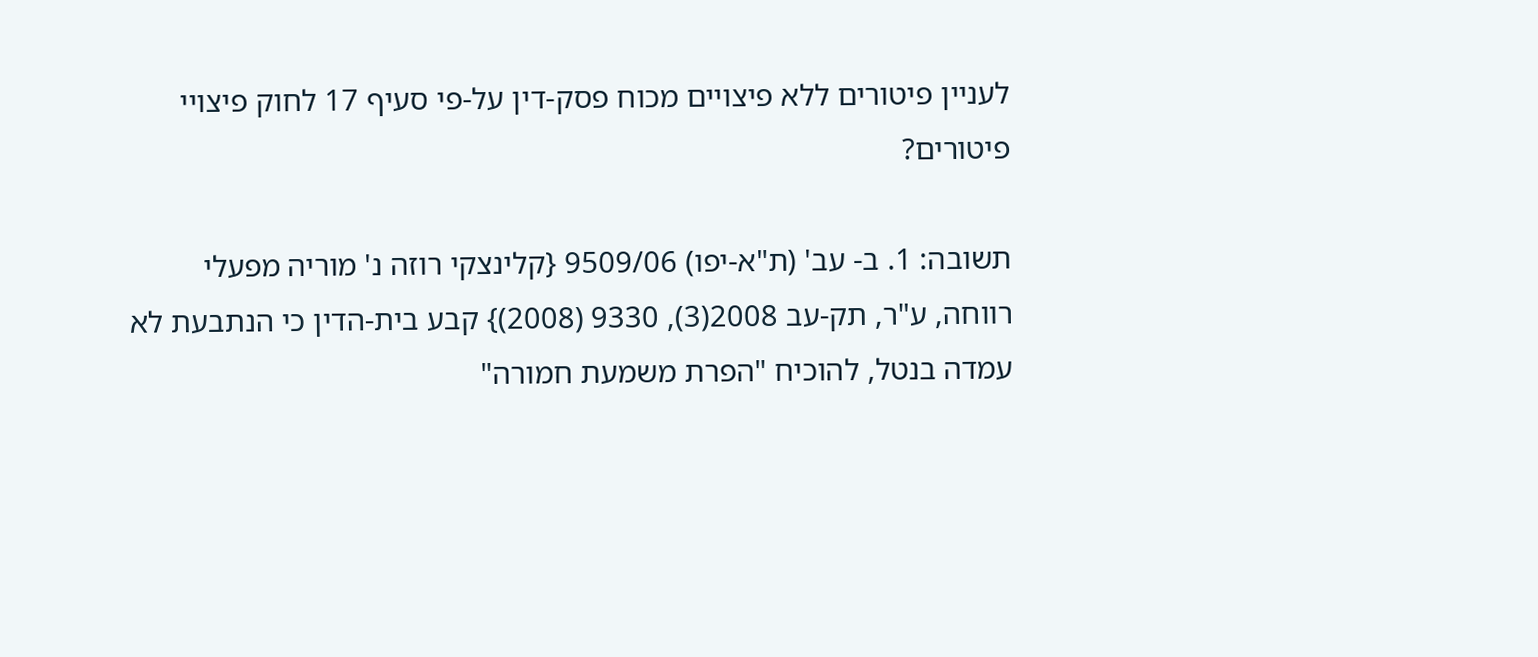לעניין פיטורים ללא פיצויים מכוח פסק-דין על-פי סעיף 17 לחוק פיצויי פיטורים?

תשובה: 1. ב- עב' (ת"א-יפו) 9509/06 {קלינצקי רוזה נ' מוריה מפעלי רווחה, ע"ר, תק-עב 2008(3), 9330 (2008)} קבע בית-הדין כי הנתבעת לא עמדה בנטל, להוכיח "הפרת משמעת חמורה"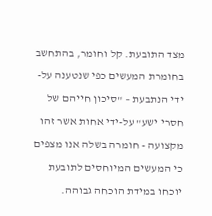מצד התובעת. קל וחומר, בהתחשב בחומרת המעשים כפי שנטענה על-ידי הנתבעת – "סיכון חייהם של חסרי ישע" על-ידי אחות אשר זהו מקצועה - חומרה בשלה אנו מצפים כי המעשים המיוחסים לתובעת יוכחו במידת הוכחה גבוהה.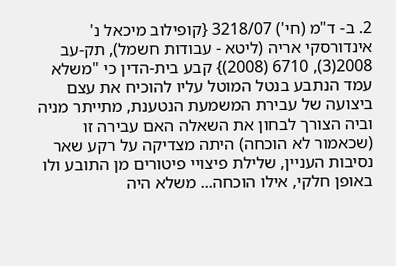2. ב- ד"מ (חי') 3218/07 {קופילוב מיכאל נ' אינדורסקי אריה (ליטא - עבודות חשמל), תק-עב 2008(3), 6710 (2008)} קבע בית-הדין כי "משלא עמד הנתבע בנטל המוטל עליו להוכיח את עצם ביצועה של עבירת המשמעת הנטענת, מתייתר מניה וביה הצורך לבחון את השאלה האם עבירה זו (שכאמור לא הוכחה) היתה מצדיקה על רקע שאר נסיבות העניין, שלילת פיצויי פיטורים מן התובע ולו באופן חלקי, אילו הוכחה... משלא היה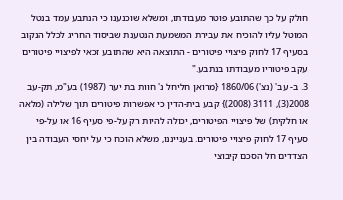חולק על כך שהתובע פוטר מעבודתו, ומשלא שוכנענו כי הנתבע עמד בנטל המוטל עליו להוכיח את עבירת המשמעת הנטענת שביסוד החריג לכלל הנקוב בסעיף 17 לחוק פיצויי פיטורים - התוצאה היא שהתובע זכאי לפיצויי פיטורים עקב פיטוריו מעבודתו בנתבע."
3. ב- עב' (נצ') 1860/06 {מרואן חליחל נ' חוות בת יער (1987) בע"מ, תק-עב 2008(3), 3111 (2008)} קבע בית-הדין כי אפשרות פיטורים תוך שלילה (מלאה או חלקית) של פיצויי הפיטורים, יכולה להיות רק על-פי סעיף 16 או על-פי סעיף 17 לחוק פיצויי פיטורים. בענייננו, משלא הוכח כי על יחסי העבודה בין הצדדים חל הסכם קיבוצי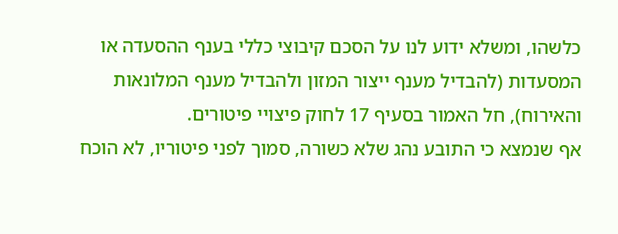כלשהו, ומשלא ידוע לנו על הסכם קיבוצי כללי בענף ההסעדה או המסעדות (להבדיל מענף ייצור המזון ולהבדיל מענף המלונאות והאירוח), חל האמור בסעיף 17 לחוק פיצויי פיטורים.
אף שנמצא כי התובע נהג שלא כשורה, סמוך לפני פיטוריו, לא הוכח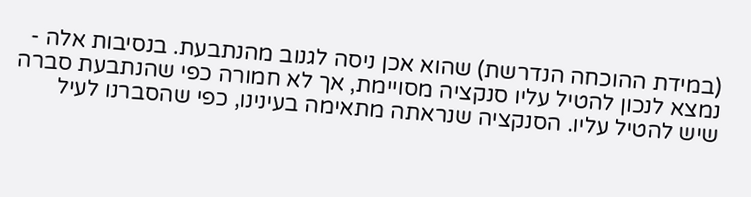(במידת ההוכחה הנדרשת) שהוא אכן ניסה לגנוב מהנתבעת. בנסיבות אלה - נמצא לנכון להטיל עליו סנקציה מסויימת, אך לא חמורה כפי שהנתבעת סברה שיש להטיל עליו. הסנקציה שנראתה מתאימה בעינינו, כפי שהסברנו לעיל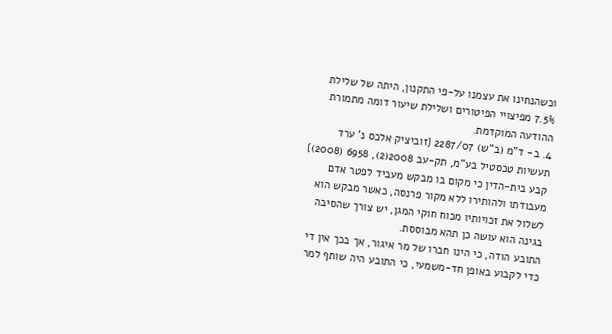וכשהנחינו את עצמנו על-פי התקנון, היתה של שלילת 7.5% מפיצויי הפיטורים ושלילת שיעור דומה מתמורת ההודעה המוקדמת.
4. ב- ד"מ (ב"ש) 2287/07 {זוביציק אלכס נ' ערד תעשיות טכסטיל בע"מ, תק-עב 2008(2), 6958 (2008)} קבע בית-הדין כי מקום בו מבקש מעביד לפטר אדם מעבודתו ולהותירו ללא מקור פרנסה, כאשר מבקש הוא לשלול את זכויותיו מכוח חוקי המגן, יש צורך שהסיבה בגינה הוא עושה כן תהא מבוססת.
התובע הודה, כי הינו חברו של מר איגור, אך בכך אין די כדי לקבוע באופן חד-משמעי, כי התובע היה שותף למר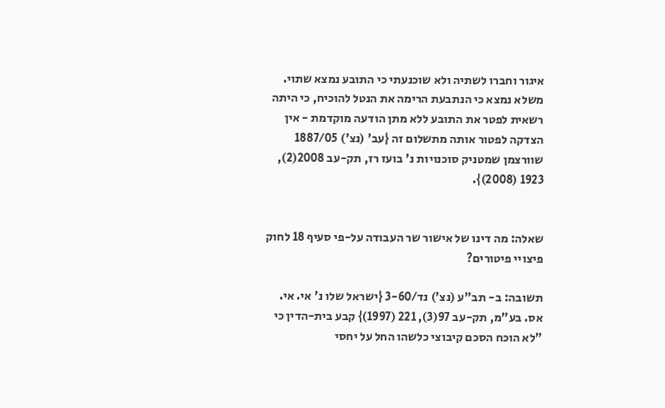איגור וחברו לשתיה ולא שוכנעתי כי התובע נמצא שתוי.
משלא נמצא כי הנתבעת הרימה את הנטל להוכיח, כי היתה רשאית לפטר את התובע ללא מתן הודעה מוקדמת - אין הצדקה לפטור אותה מתשלום זה {עב' (נצ') 1887/05 שוורצמן שמטניק סוכנויות נ' בועז רז, תק-עב 2008(2), 1923 (2008)}.


שאלה: מה דינו של אישור שר העבודה על-פי סעיף 18 לחוק פיצויי פיטורים?

תשובה: ב- תב"ע (נצ') נד/3-60 {ישראל שלו נ' אי. אי. אס. בע"מ, תק-עב 97(3), 221 (1997)} קבע בית-הדין כי "לא הוכח הסכם קיבוצי כלשהו החל על יחסי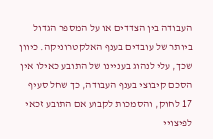העבודה בין הצדדים או על המספר הגדול ביותר של עובדים בענף האלקטרוניקה. כיוון שכך, עלי לנהוג בעניינו של התובע כאילו אין הסכם קיבוצי בענף העבודה, כך שחל סעיף 17 לחוק, והסמכות לקבוע אם התובע זכאי לפיצויי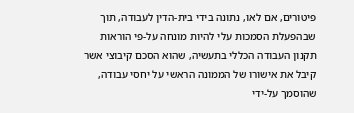פיטורים, אם לאו, נתונה בידי בית-הדין לעבודה, תוך שבהפעלת הסמכות עלי להיות מונחה על-פי הוראות תקנון העבודה הכללי בתעשיה, שהוא הסכם קיבוצי אשר קיבל את אישורו של הממונה הראשי על יחסי עבודה, שהוסמך על-ידי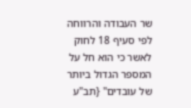שר העבודה והרווחה לפי סעיף 18 לחוק לאשר כי הוא חל על המספר הגדול ביותר של עובדים" {תב"ע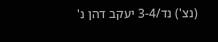(נצ') נד/3-4 יעקב דהן נ'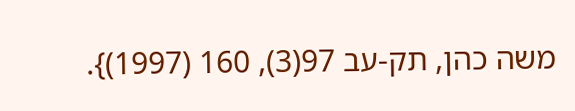משה כהן, תק-עב 97(3), 160 (1997)}.